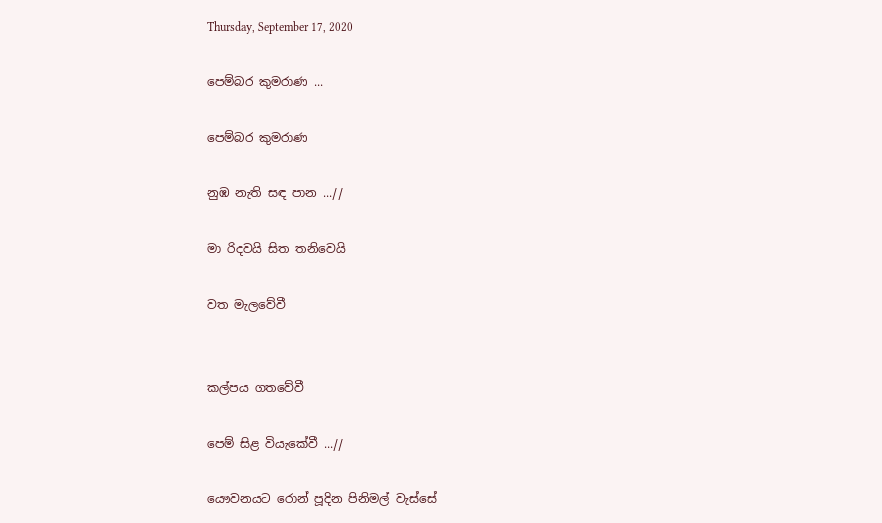Thursday, September 17, 2020

පෙම්බර කුමරාණ ...

පෙම්බර කුමරාණ

නුඹ නැති සඳ පාන ...//

මා රිදවයි සිත තනිවෙයි

වත මැලවේවී


කල්පය ගතවේවී

පෙම් සිළ වියැකේවී ...//

යෞවනයට රොන් පූදින පිනිමල් වැස්සේ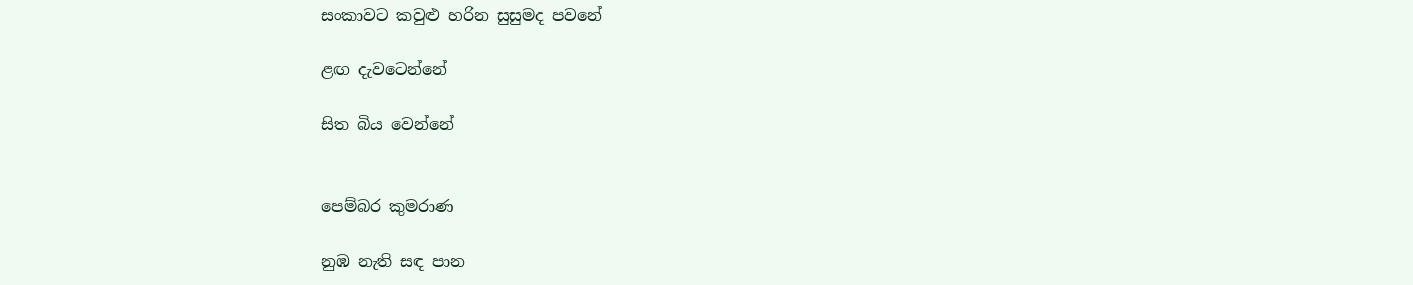සංකාවට කවුළු හරින සුසුමද පවනේ

ළඟ දැවටෙන්නේ

සිත බිය වෙන්නේ


පෙම්බර කුමරාණ

නුඹ නැති සඳ පාන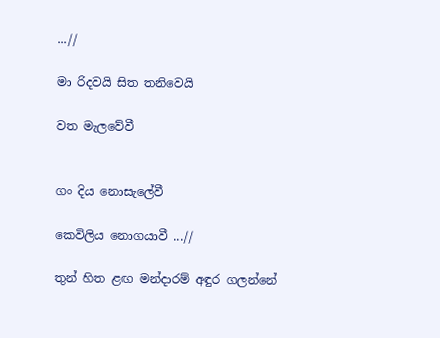...//

මා රිදවයි සිත තනිවෙයි

වත මැලවේවී


ගං දිය නොසැලේවී

කෙවිලිය නොගයාවී ...//

තුන් හිත ළඟ මන්දාරම් අඳුර ගලන්නේ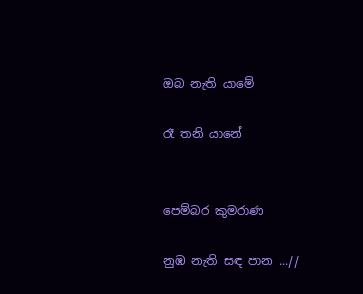ඔබ නැති යාමේ

රෑ තනි යානේ


පෙම්බර කුමරාණ

නුඹ නැති සඳ පාන ...//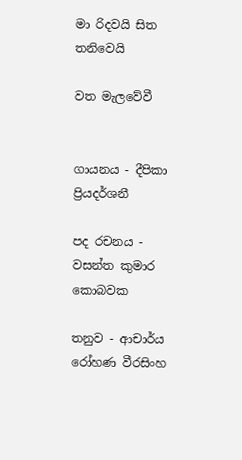මා රිදවයි සිත තනිවෙයි

වත මැලවේවී


ගායනය - දීපිකා ප්‍රියදර්ශනී

පද රචනය - වසන්ත කුමාර කොබවක

තනුව - ආචාර්ය රෝහණ වීරසිංහ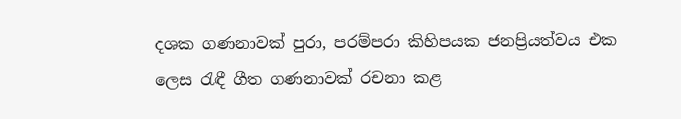දශක ගණනාවක් පුරා, පරම්පරා කිහිපයක ජනප්‍රියත්වය එක ලෙස රැඳී ගීත ගණනාවක් රචනා කළ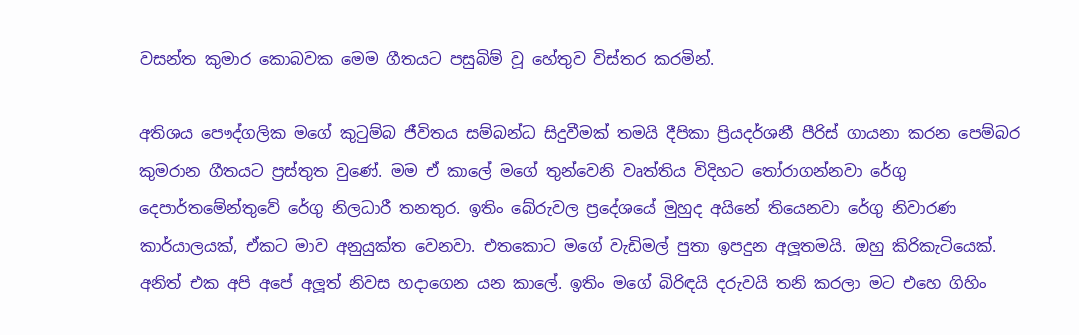වසන්ත කුමාර කොබවක මෙම ගීතයට පසුබිම් වූ හේතුව විස්තර කරමින්.

අතිශය පෞද්ගලික මගේ කුටුම්බ ජීවිතය සම්බන්ධ සිදුවීමක් තමයි දීපිකා ප්‍රියදර්ශනී පීරිස් ගායනා කරන පෙම්බර කුමරාන ගීතයට ප්‍රස්තුත වුණේ. මම ඒ කාලේ මගේ තුන්වෙනි වෘත්තිය විදිහට තෝරාගන්නවා රේගු දෙපාර්තමේන්තුවේ රේගු නිලධාරී තනතුර. ඉතිං බේරුවල ප්‍රදේශයේ මුහුද අයිනේ තියෙනවා රේගු නිවාරණ කාර්යාලයක්, ඒකට මාව අනුයුක්ත වෙනවා. එතකොට මගේ වැඩිමල් පුතා ඉපදුන අලූතමයි. ඔහු කිරිකැටියෙක්. අනිත් එක අපි අපේ අලූත් නිවස හදාගෙන යන කාලේ. ඉතිං මගේ බිරිඳයි දරුවයි තනි කරලා මට එහෙ ගිහිං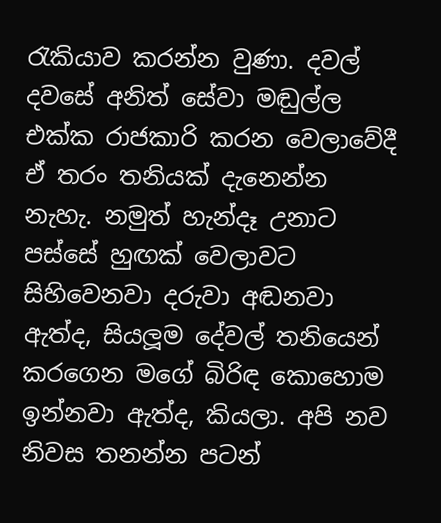රැකියාව කරන්න වුණා. දවල් දවසේ අනිත් සේවා මඬුල්ල එක්ක රාජකාරි කරන වෙලාවේදී ඒ තරං තනියක් දැනෙන්න නැහැ. නමුත් හැන්දෑ උනාට පස්සේ හුඟක් වෙලාවට සිහිවෙනවා දරුවා අඬනවා ඇත්ද, සියලූම දේවල් තනියෙන් කරගෙන මගේ බිරිඳ කොහොම ඉන්නවා ඇත්ද, කියලා. අපි නව නිවස තනන්න පටන්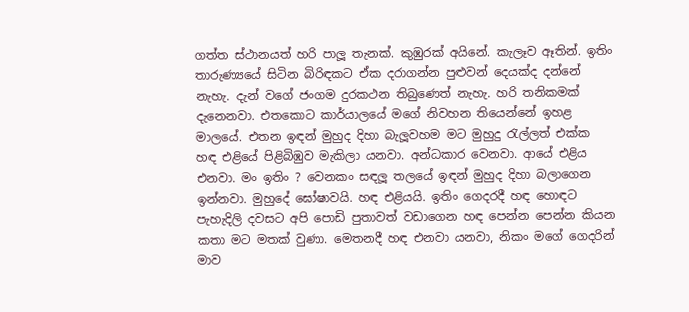ගත්ත ස්ථානයත් හරි පාලූ තැනක්. කුඹුරක් අයිනේ. කැලෑව ඈතින්. ඉතිං තාරුණ්‍යයේ සිටින බිරිඳකට ඒක දරාගන්න පුළුවන් දෙයක්ද දන්නේ නැහැ. දැන් වගේ ජංගම දුරකථන තිබුණෙත් නැහැ. හරි තනිකමක් දැනෙනවා. එතකොට කාර්යාලයේ මගේ නිවහන තියෙන්නේ ඉහළ මාලයේ. එතන ඉඳන් මුහුද දිහා බැලූවහම මට මුහුදු රැල්ලත් එක්ක හඳ එළියේ පිළිබිඹුව මැකිලා යනවා. අන්ධකාර වෙනවා. ආයේ එළිය එනවා. මං ඉතිං ? වෙනකං සඳලූ තලයේ ඉඳන් මුහුද දිහා බලාගෙන ඉන්නවා. මුහුදේ ඝෝෂාවයි. හඳ එළියයි. ඉතිං ගෙදරදී හඳ හොඳට පැහැදිලි දවසට අපි පොඩි පුතාවත් වඩාගෙන හඳ පෙන්න පෙන්න කියන කතා මට මතක් වුණා. මෙතනදී හඳ එනවා යනවා, නිකං මගේ ගෙදරින් මාව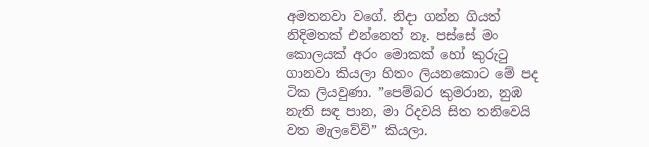අමතනවා වගේ. නිදා ගන්න ගියත් නිදිමතක් එන්නෙත් නෑ. පස්සේ මං කොලයක් අරං මොකක් හෝ කුරුටු ගානවා කියලා හිතං ලියනකොට මේ පද ටික ලියවුණා. ”පෙම්බර කුමරාන, නුඹ නැති සඳ පාන, මා රිදවයි සිත තනිවෙයි වත මැලවේවි” කියලා.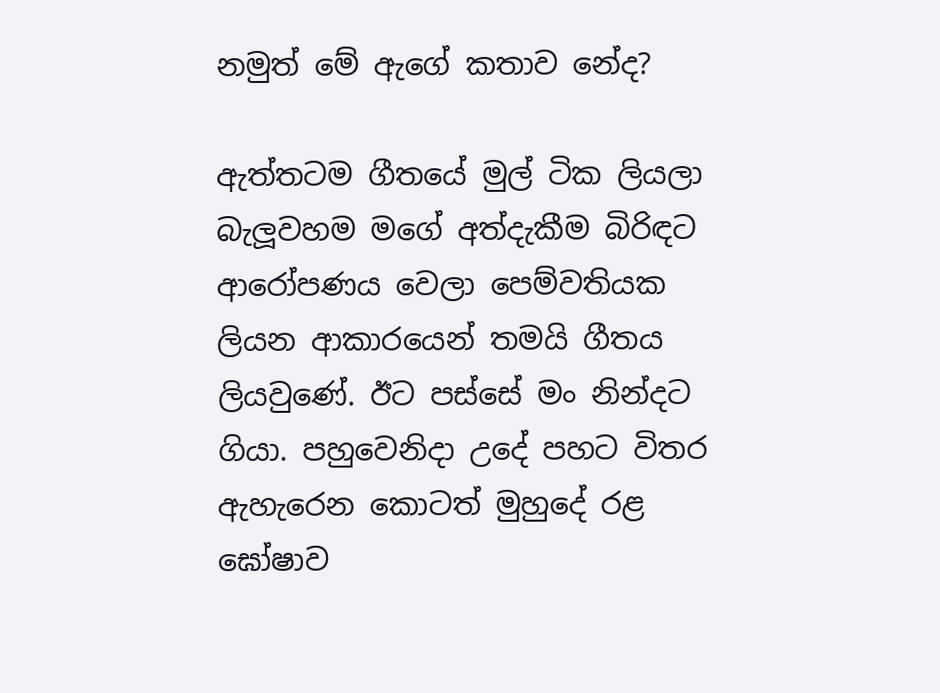නමුත් මේ ඇගේ කතාව නේද?

ඇත්තටම ගීතයේ මුල් ටික ලියලා බැලූවහම මගේ අත්දැකීම බිරිඳට ආරෝපණය වෙලා පෙම්වතියක ලියන ආකාරයෙන් තමයි ගීතය ලියවුණේ. ඊට පස්සේ මං නින්දට ගියා. පහුවෙනිදා උදේ පහට විතර ඇහැරෙන කොටත් මුහුදේ රළ ඝෝෂාව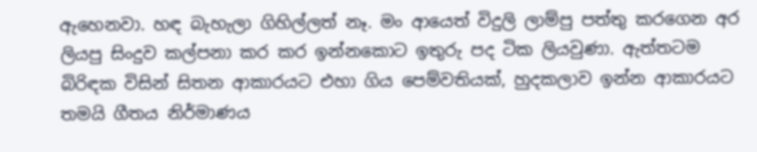ඇහෙනවා. හඳ බැහැලා ගිහිල්ලත් නෑ. මං ආයෙත් විදුලි ලාම්පු පත්තු කරගෙන අර ලියපු සිංදුව කල්පනා කර කර ඉන්නකොට ඉතුරු පද ටික ලියවුණා. ඇත්තටම බිරිඳක විසින් සිතන ආකාරයට එහා ගිය පෙම්වතියක්, හුදකලාව ඉන්න ආකාරයට තමයි ගීතය නිර්මාණය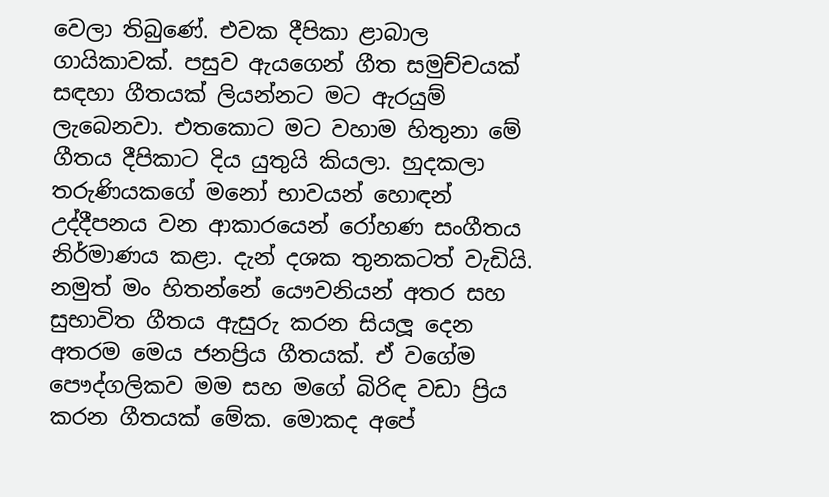වෙලා තිබුණේ. එවක දීපිකා ළාබාල ගායිකාවක්. පසුව ඇයගෙන් ගීත සමුච්චයක් සඳහා ගීතයක් ලියන්නට මට ඇරයුම් ලැබෙනවා. එතකොට මට වහාම හිතුනා මේ ගීතය දීපිකාට දිය යුතුයි කියලා. හුදකලා තරුණියකගේ මනෝ භාවයන් හොඳන් උද්දීපනය වන ආකාරයෙන් රෝහණ සංගීතය නිර්මාණය කළා. දැන් දශක තුනකටත් වැඩියි. නමුත් මං හිතන්නේ යෞවනියන් අතර සහ සුභාවිත ගීතය ඇසුරු කරන සියලූ දෙන අතරම මෙය ජනප්‍රිය ගීතයක්. ඒ වගේම පෞද්ගලිකව මම සහ මගේ බිරිඳ වඩා ප්‍රිය කරන ගීතයක් මේක. මොකද අපේ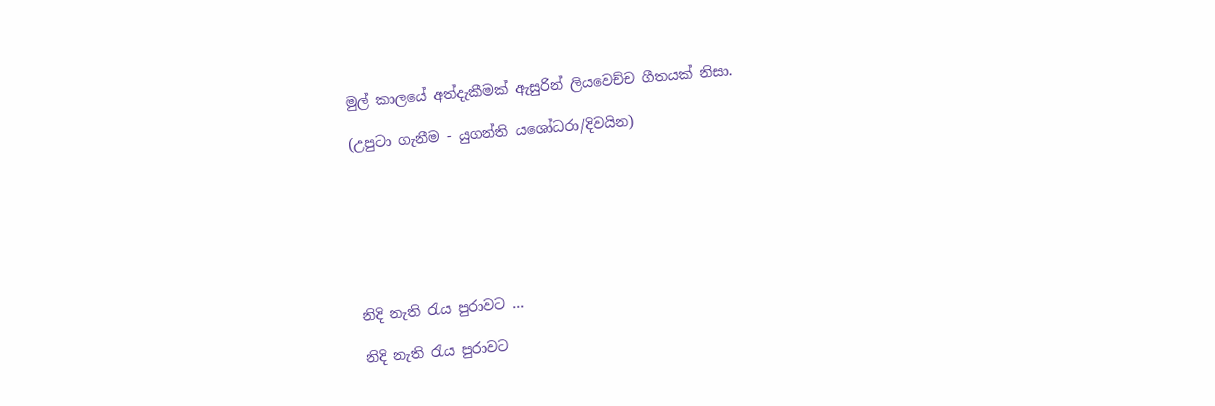මුල් කාලයේ අත්දැකීමක් ඇසුරින් ලියවෙච්ච ගීතයක් නිසා.

(උපුටා ගැනීම - යුගන්ති යශෝධරා/දිවයින)







නිදි නැති රැය පුරාවට ...

නිදි නැති රැය පුරාවට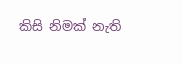කිසි නිමක් නැති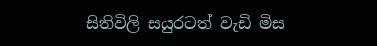සිතිවිලි සයුරටත් වැඩි මිස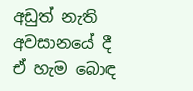අඩුත් නැති අවසානයේ දී ඒ හැම බොඳ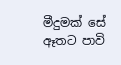මීදුමක් සේ ඈතට පාවි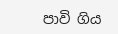පාවි ගිය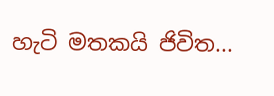හැටි මතකයි ජිවිත...